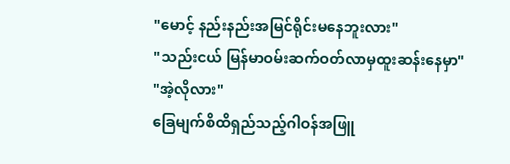"မောင့် နည်းနည်းအမြင်ရိုင်းမနေဘူးလား"
"သည်းငယ် မြန်မာဝမ်းဆက်ဝတ်လာမှထူးဆန်းနေမှာ"
"အဲ့လိုလား"
ခြေမျက်စိထိရှည်သည့်ဂါဝန်အဖြူ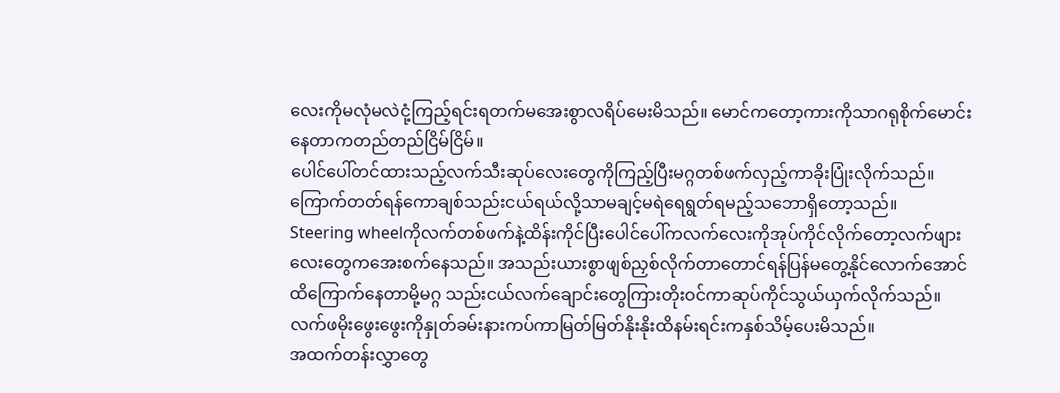လေးကိုမလုံမလဲငုံ့ကြည့်ရင်းရတက်မအေးစွာလရိပ်မေးမိသည်။ မောင်ကတော့ကားကိုသာဂရုစိုက်မောင်းနေတာကတည်တည်ငြိမ်ငြိမ်။
ပေါင်ပေါ်တင်ထားသည့်လက်သီးဆုပ်လေးတွေကိုကြည့်ပြီးမဂ္ဂတစ်ဖက်လှည့်ကာခိုးပြုံးလိုက်သည်။ ကြောက်တတ်ရန်ကောချစ်သည်းငယ်ရယ်လို့သာမချင့်မရဲရေရွတ်ရမည့်သဘောရှိတော့သည်။
Steering wheelကိုလက်တစ်ဖက်နဲ့ထိန်းကိုင်ပြီးပေါင်ပေါ်ကလက်လေးကိုအုပ်ကိုင်လိုက်တော့လက်ဖျားလေးတွေကအေးစက်နေသည်။ အသည်းယားစွာဖျစ်ညှစ်လိုက်တာတောင်ရန်ပြန်မတွေ့နိုင်လောက်အောင်ထိကြောက်နေတာမို့မဂ္ဂ သည်းငယ်လက်ချောင်းတွေကြားတိုးဝင်ကာဆုပ်ကိုင်သွယ်ယှက်လိုက်သည်။
လက်ဖမိုးဖွေးဖွေးကိုနှုတ်ခမ်းနားကပ်ကာမြတ်မြတ်နိုးနိုးထိနမ်းရင်းကနှစ်သိမ့်ပေးမိသည်။
အထက်တန်းလွှာတွေ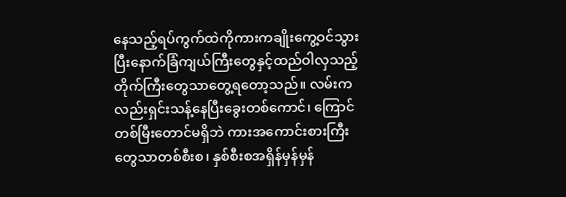နေသည့်ရပ်ကွက်ထဲကိုကားကချိုးကွေ့ဝင်သွားပြီးနောက်ခြံကျယ်ကြီးတွေနှင့်ထည်ဝါလှသည့်တိုက်ကြီးတွေသာတွေ့ရတော့သည်။ လမ်းကလည်းရှင်းသန့်နေပြီးခွေးတစ်ကောင်၊ ကြောင်တစ်မြီးတောင်မရှိဘဲ ကားအကောင်းစားကြီးတွေသာတစ်စီးစ၊ နှစ်စီးစအရှိန်မှန်မှန်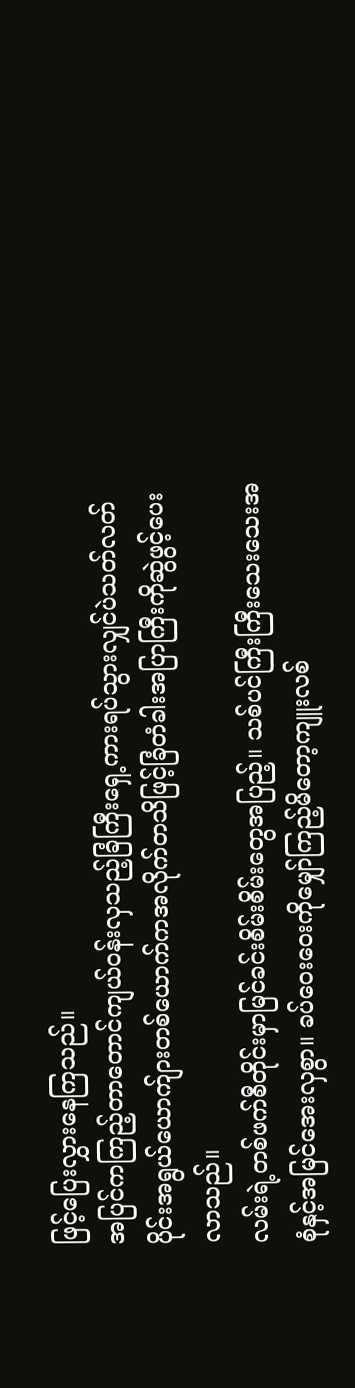ဖြင့်ပြေးလွှားနေကြသည်။
အပြင်ကကြည့်တာတောင်ကျယ်ဝန်းလှသည့်ခြံကြီးရှေ့ကားရပ်သွားလျှင်ပဲသတ်လတ်ပိုင်းအရွယ်ယောက်ျားတစ်ယောက်ကအလိုက်တသိဖြင့်ခြံတံခါးအပြာကြီးကိုဆွဲဖွင့်ပေးလာသည်။
လမ်းရဲ့တစ်ဖက်စီတိုင်းမှာမြင်ခင်းစိမ်းစိမ်းတွေအပြည့်။ သစ်ပင်ကြီးကြီးသေးသေးအစုံနှင့်အမြင်အေးလှစွာ။ ခပ်ဝေးဝေးကိုမျှော်ကြည့်မိတော့ကျူးလစ်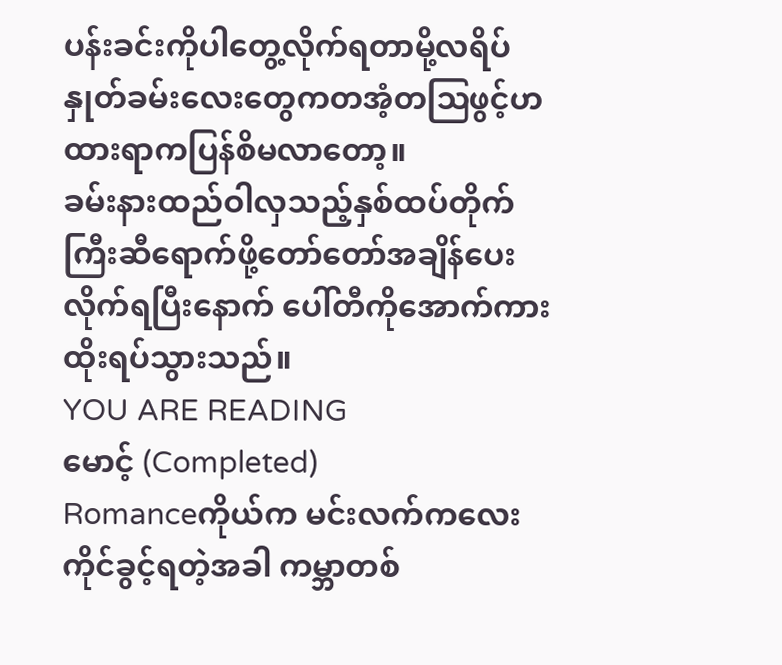ပန်းခင်းကိုပါတွေ့လိုက်ရတာမို့လရိပ်နှုတ်ခမ်းလေးတွေကတအံ့တဩဖွင့်ဟထားရာကပြန်စိမလာတော့။
ခမ်းနားထည်ဝါလှသည့်နှစ်ထပ်တိုက်ကြီးဆီရောက်ဖို့တော်တော်အချိန်ပေးလိုက်ရပြီးနောက် ပေါ်တီကိုအောက်ကားထိုးရပ်သွားသည်။
YOU ARE READING
မောင့် (Completed)
Romanceကိုယ်က မင်းလက်ကလေး ကိုင်ခွင့်ရတဲ့အခါ ကမ္ဘာတစ်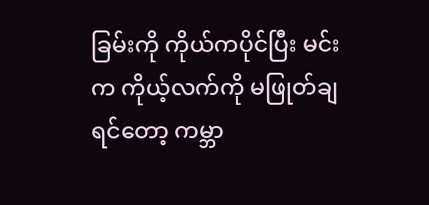ခြမ်းကို ကိုယ်ကပိုင်ပြီး မင်းက ကိုယ့်လက်ကို မဖြုတ်ချရင်တော့ ကမ္ဘာ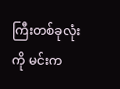ကြီးတစ်ခုလုံးကို မင်းက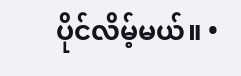ပိုင်လိမ့်မယ်။ •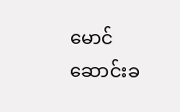မောင်ဆောင်းခ